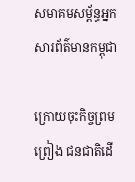សមាគមសម្ព័ន្ធអ្នកសារព័ត៌មានកម្ពុជា

ក្រោយចុះកិច្ចព្រមព្រៀង ជនជាតិដើ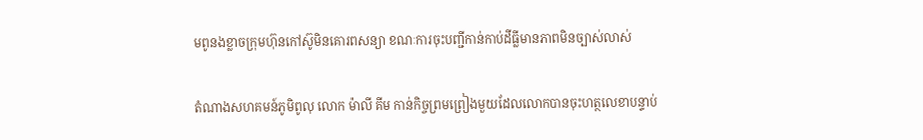មពូនងខ្លាចក្រុមហ៊ុនកៅស៊ូមិនគោរពសន្យា ខណៈការចុះបញ្ជីកាន់កាប់ដីធ្លីមានភាពមិនច្បាស់លាស់

តំណាងសហគមន៍ភូមិពូលុ លោក ម៉ាលី គីម កាន់កិច្ចព្រមព្រៀងមួយដែលលោកបានចុះហត្ថលេខាបន្ទាប់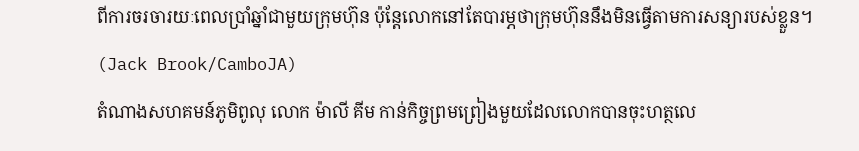ពីការចរចារយៈពេលប្រាំឆ្នាំជាមួយក្រុមហ៊ុន ប៉ុន្តែលោកនៅតែបារម្ភថាក្រុមហ៊ុននឹងមិនធ្វើតាមការសន្យារបស់ខ្លួន។ (Jack Brook/CamboJA)
តំណាងសហគមន៍ភូមិពូលុ លោក ម៉ាលី គីម កាន់កិច្ចព្រមព្រៀងមួយដែលលោកបានចុះហត្ថលេ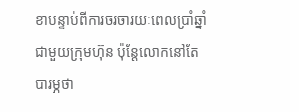ខាបន្ទាប់ពីការចរចារយៈពេលប្រាំឆ្នាំជាមួយក្រុមហ៊ុន ប៉ុន្តែលោកនៅតែបារម្ភថា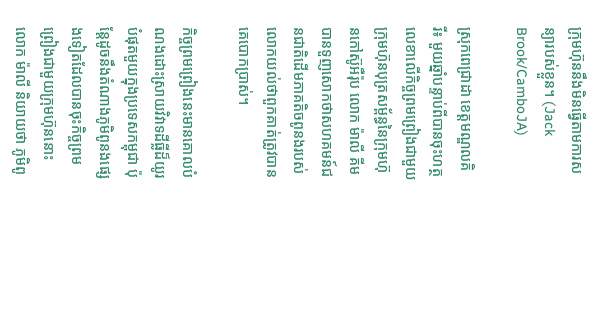ក្រុមហ៊ុននឹងមិនធ្វើតាមការសន្យារបស់ខ្លួន។ (Jack Brook/CamboJA)

ស្រុកពេជ្រាដា ខេត្តមណ្ឌលគិរី៖ មួយឆ្នាំបន្ទាប់ពីបានចុះហត្ថលេខាលើកិច្ចព្រមព្រៀងជាមួយក្រុមហ៊ុនបុត្រសម្ព័ន្ធនៃក្រុមហ៊ុនកៅស៊ូអឺរ៉ុប លោក ម៉ាលី គីម បានទួញសោកថាសហគមន៍ជនជាតិដើមភាគតិចពូនងរបស់លោកយល់ថាពួកគាត់ត្រូវបានគេបោកប្រាស់។

កិច្ចព្រមព្រៀងនេះមានគោលបំណងដោះស្រាយវិវាទដីធ្លីដ៏យូរបំផុតមួយក្នុងប្រទេសកម្ពុជា ប៉ុន្តែដូចនឹងតំណាងភូមិពូនងផ្សេងទៀតដែលបានចុះកិច្ចព្រមព្រៀងជាមួយក្រុមហ៊ុននោះ លោក ម៉ាលី និយាយថា ភូមិពូ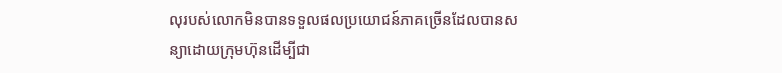លុរបស់លោកមិនបានទទួលផលប្រយោជន៍ភាគច្រើនដែលបានសន្យាដោយក្រុមហ៊ុនដើម្បីជា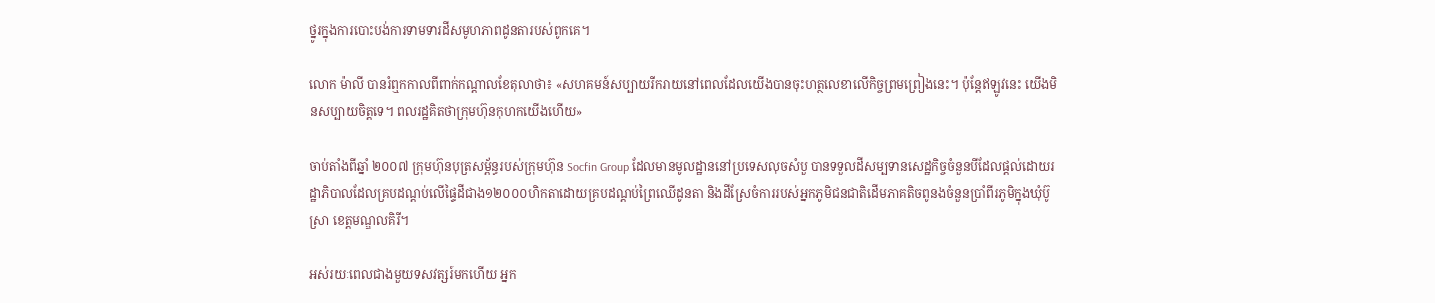ថ្នូរក្នុងការបោះបង់ការទាមទារដីសមូហភាពដូនតារបស់ពូកគេ។

លោក ម៉ាលី បានរំឮកកាលពីពាក់កណ្តាលខែតុលាថា៖ «សហគមន៍សប្បាយរីករាយនៅពេលដែលយើងបានចុះហត្ថលេខាលើកិច្ចព្រមព្រៀងនេះ។ ប៉ុន្តែឥឡូវនេះ យើងមិនសប្បាយចិត្តទេ។ ពលរដ្ឋគិតថាក្រុមហ៊ុនកុហកយើងហើយ»

ចាប់តាំងពីឆ្នាំ ២០០៧ ក្រុមហ៊ុនបុត្រសម្ព័ន្ធរបស់ក្រុមហ៊ុន Socfin Group ដែលមានមូលដ្ឋាននៅប្រទេសលុចសំបួ បានទទួលដីសម្បទានសេដ្ឋកិច្ចចំនួនបីដែលផ្តល់ដោយរដ្ឋាភិបាលដែលគ្របដណ្តប់លើផ្ទៃដីជាង១២០០០ហិកតាដោយគ្របដណ្ដប់ព្រៃឈើដូនតា និងដីស្រែចំការរបស់អ្នកភូមិជនជាតិដើមភាគតិចពូនងចំនួនប្រាំពីរភូមិក្នុងឃុំប៊ូស្រា ខេត្តមណ្ឌលគិរី។

អស់រយៈពេលជាងមួយទសវត្សរ៍មកហើយ អ្នក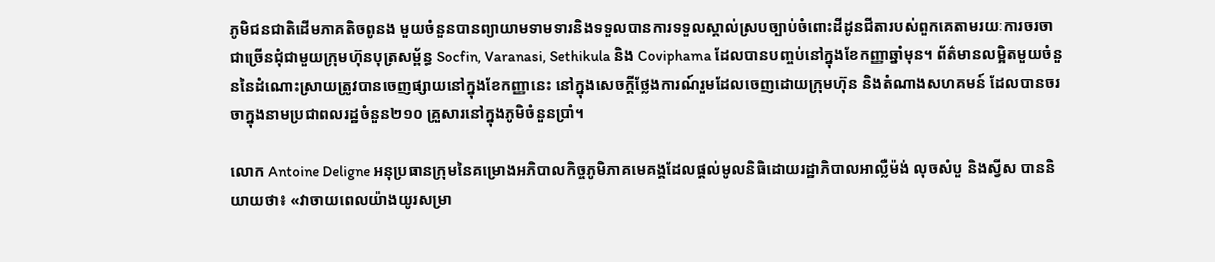ភូមិជនជាតិដើមភាគតិចពូនង មួយចំនួនបានព្យាយាមទាមទារនិងទទួលបានការទទួលស្គាល់ស្របច្បាប់ចំពោះដីដូនជីតារបស់ពួកគេតាមរយៈការចរចាជាច្រើនជុំជាមួយក្រុមហ៊ុនបុត្រសម្ព័ន្ធ Socfin, Varanasi, Sethikula និង Coviphama ដែលបានបញ្ចប់នៅក្នុងខែកញ្ញាឆ្នាំមុន។ ព័ត៌មានលម្អិតមួយចំនួននៃដំណោះស្រាយត្រូវបានចេញផ្សាយនៅក្នុងខែកញ្ញានេះ នៅក្នុងសេចក្តីថ្លែងការណ៍រួមដែលចេញដោយក្រុមហ៊ុន និងតំណាងសហគមន៍ ដែលបានចរចាក្នុងនាមប្រជាពលរដ្ឋចំនួន២១០ គ្រួសារនៅក្នុងភូមិចំនួនប្រាំ។

លោក Antoine Deligne អនុប្រធានក្រុមនៃគម្រោងអភិបាលកិច្ចភូមិភាគមេគង្គដែលផ្តល់មូលនិធិដោយរដ្ឋាភិបាលអាល្លឺម៉ង់ លុចសំបួ និងស្វីស បាននិយាយថា៖ «វាចាយពេលយ៉ាងយូរសម្រា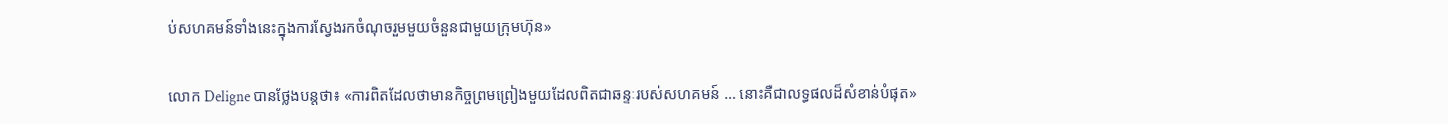ប់សហគមន៍ទាំងនេះក្នុងការស្វែងរកចំណុចរួមមួយចំនួនជាមួយក្រុមហ៊ុន»

លោក Deligne បានថ្លែងបន្តថា៖ «ការពិតដែលថាមានកិច្ចព្រមព្រៀងមួយដែលពិតជាឆន្ទៈរបស់សហគមន៍ … នោះគឺជាលទ្ធផលដ៏សំខាន់បំផុត»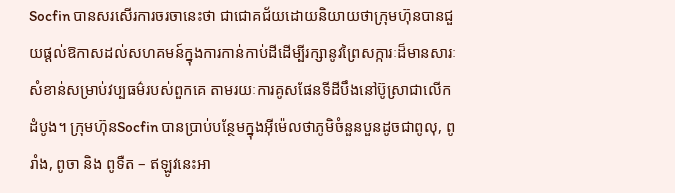Socfin បានសរសើរការចរចានេះថា ជាជោគជ័យដោយនិយាយថាក្រុមហ៊ុនបានជួយផ្តល់ឱកាសដល់សហគមន៍ក្នុងការកាន់កាប់ដីដើម្បីរក្សានូវព្រៃសក្ការៈដ៏មានសារៈសំខាន់សម្រាប់វប្បធម៌របស់ពួកគេ តាមរយៈការគូសផែនទីដីបឹងនៅប៊ូស្រាជាលើកដំបូង។ ក្រុមហ៊ុនSocfin បានប្រាប់បន្ថែមក្នុងអ៊ីម៉េលថាភូមិចំនួនបួនដូចជាពូលុ, ពូរាំង, ពូចា និង ពូទឺត – ឥឡូវនេះអា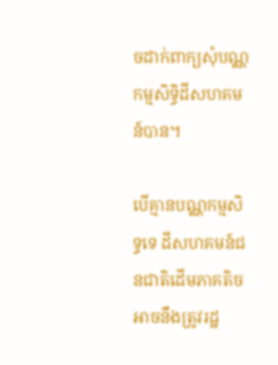ចដាក់ពាក្យសុំបណ្ណកម្មសិទ្ធិដីសហគមន៍បាន។

បើគ្មានបណ្ណកម្មសិទ្ធទេ ដីសហគមន៍ជនជាតិដើមភាគតិចអាចនឹងត្រូវរដ្ឋ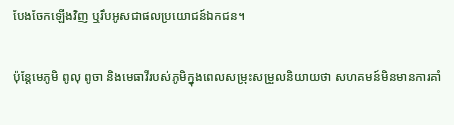បែងចែកឡើងវិញ ឬរឹបអូសជាផលប្រយោជន៍ឯកជន។

ប៉ុន្តែមេភូមិ ពូលុ ពូចា និងមេធាវីរបស់ភូមិក្នុងពេលសម្រុះសម្រួលនិយាយថា សហគមន៍មិនមានការគាំ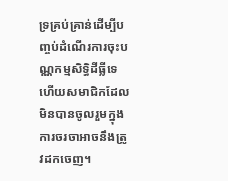ទ្រគ្រប់គ្រាន់ដើម្បីបញ្ចប់ដំណើរការចុះបណ្ណកម្មសិទ្ធិដីធ្លីទេ ហើយសមាជិកដែលមិនបានចូលរួមក្នុងការចរចាអាចនឹងត្រូវដកចេញ។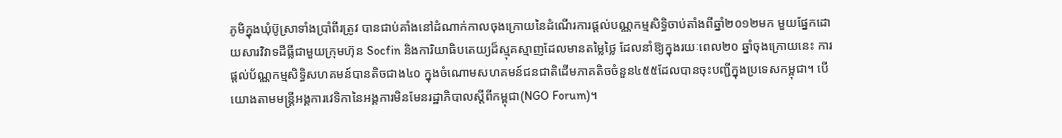ភូមិក្នុងឃុំប៊ូស្រាទាំងប្រាំពីរត្រូវ បានជាប់គាំងនៅដំណាក់កាលចុងក្រោយនៃដំណើរការផ្តល់បណ្ណកម្មសិទ្ធិចាប់តាំងពីឆ្នាំ២០១២មក មួយផ្នែកដោយសារវិវាទដីធ្លីជាមួយក្រុមហ៊ុន Socfin និងការិយាធិបតេយ្យដ៏ស្មុគស្មាញដែលមានតម្លៃថ្លៃ ដែលនាំឱ្យក្នុងរយៈពេល២០ ឆ្នាំចុងក្រោយនេះ ការផ្តល់ប័ណ្ណកម្មសិទ្ធិសហគមន៍បានតិចជាង៤០ ក្នុងចំណោមសហគមន៍ជនជាតិដើមភាគតិចចំនួន៤៥៥ដែលបានចុះបញ្ជីក្នុងប្រទេសកម្ពុជា។ បើយោងតាមមន្រ្តីអង្គការវេទិកានៃអង្គការមិនមែនរដ្ឋាភិបាលស្តីពីកម្ពុជា(NGO Forum)។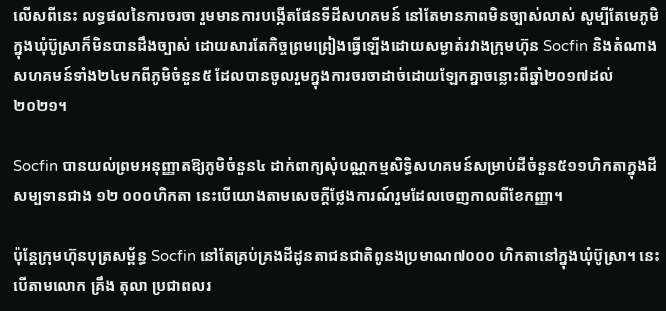លើសពីនេះ លទ្ធផលនៃការចរចា រួមមានការបង្កើតផែនទីដីសហគមន៍ នៅតែមានភាពមិនច្បាស់លាស់ សូម្បីតែមេភូមិក្នុងឃុំប៊ូស្រាក៏មិនបានដឹងច្បាស់ ដោយសារតែកិច្ចព្រមព្រៀងធ្វើឡើងដោយសម្ងាត់រវាងក្រុមហ៊ុន Socfin និងតំណាងសហគមន៍ទាំង២៤មកពីភូមិចំនួន៥ ដែលបានចូលរួមក្នុងការចរចាដាច់ដោយឡែកគ្នាចន្លោះពីឆ្នាំ២០១៧ដល់២០២១។

Socfin បានយល់ព្រមអនុញ្ញាតឱ្យភូមិចំនួន៤ ដាក់ពាក្យសុំបណ្ណកម្មសិទ្ធិសហគមន៍សម្រាប់ដីចំនួន៥១១ហិកតាក្នុងដីសម្បទានជាង ១២ ០០០ហិកតា នេះបើយោងតាមសេចក្តីថ្លែងការណ៍រួមដែលចេញកាលពីខែកញ្ញា។

ប៉ុន្តែក្រុមហ៊ុនបុត្រសម្ព័ន្ធ Socfin នៅតែគ្រប់គ្រងដីដូនតាជនជាតិពូនងប្រមាណ៧០០០ ហិកតានៅក្នុងឃុំប៊ូស្រា។ នេះបើតាមលោក គ្រឹង តុលា ប្រជាពលរ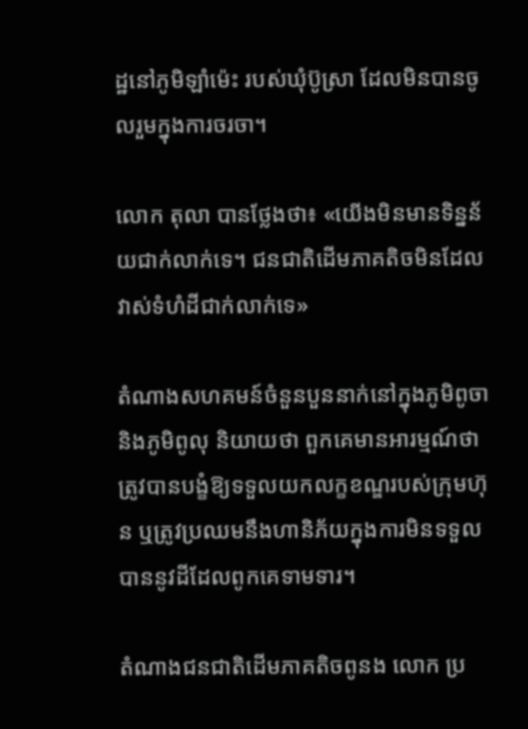ដ្ឋនៅភូមិឡាំម៉េះ របស់ឃុំប៊ូស្រា ដែលមិនបានចូលរួមក្នុងការចរចា។

លោក តុលា បានថ្លែងថា៖ «យើងមិនមានទិន្នន័យជាក់លាក់ទេ។ ជនជាតិដើមភាគតិចមិនដែលវាស់ទំហំដីជាក់លាក់ទេ»

តំណាងសហគមន៍ចំនួនបួននាក់នៅក្នុងភូមិពូចា និងភូមិពូលុ និយាយថា ពួកគេមានអារម្មណ៍ថាត្រូវបានបង្ខំឱ្យទទួលយកលក្ខខណ្ឌរបស់ក្រុមហ៊ុន ឬត្រូវប្រឈមនឹងហានិភ័យក្នុងការមិនទទួលបាននូវដីដែលពូកគេទាមទារ។

តំណាងជនជាតិដើមភាគតិចពូនង លោក ប្រ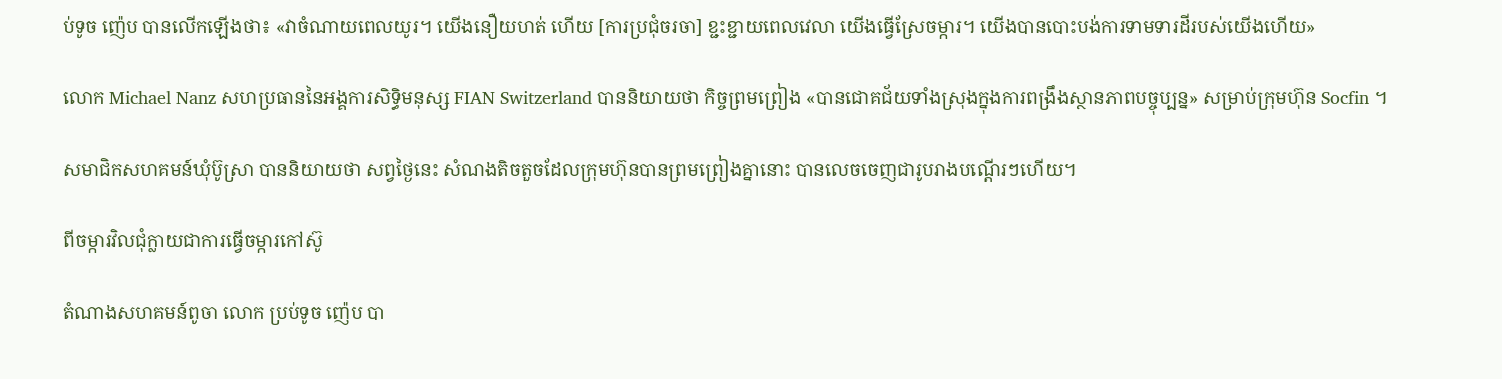ប់ទូច ញ៉េប បានលើកឡើងថា៖ «វាចំណាយពេលយូរ។ យើងនឿយហត់ ហើយ [ការប្រជុំចរចា] ខ្ជះខ្ជាយពេលវេលា យើងធ្វើស្រែចម្ការ។ យើងបានបោះបង់ការទាមទារដីរបស់យើងហើយ»

លោក Michael Nanz សហប្រធាននៃអង្គការសិទ្ធិមនុស្ស FIAN Switzerland បាននិយាយថា កិច្ចព្រមព្រៀង «បានជោគជ័យទាំងស្រុងក្នុងការពង្រឹងស្ថានភាពបច្ចុប្បន្ន» សម្រាប់ក្រុមហ៊ុន Socfin ។

សមាជិកសហគមន៍ឃុំប៊ូស្រា បាននិយាយថា សព្វថ្ងៃនេះ សំណងតិចតួចដែលក្រុមហ៊ុនបានព្រមព្រៀងគ្នានោះ បានលេចចេញជារូបរាងបណ្តើរៗហើយ។

ពីចម្ការវិលជុំក្លាយជាការធ្វើចម្ការកៅស៊ូ

តំណាងសហគមន៍ពូចា លោក ប្រប់ទូច ញ៉េប បា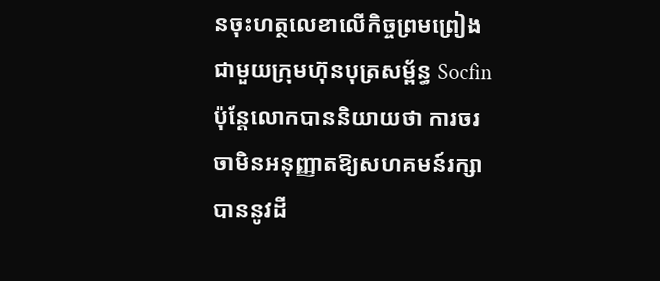នចុះហត្ថលេខាលើកិច្ចព្រមព្រៀងជាមួយក្រុមហ៊ុនបុត្រសម្ព័ន្ធ Socfin ប៉ុន្តែលោកបាននិយាយថា ការចរចាមិនអនុញ្ញាតឱ្យសហគមន៍រក្សាបាននូវដី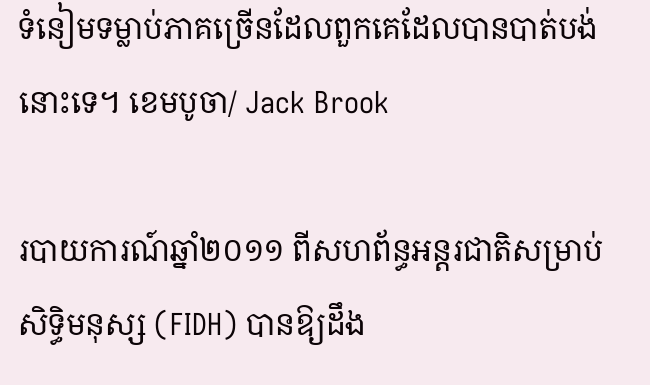ទំនៀមទម្លាប់ភាគច្រើនដែលពួកគេដែលបានបាត់បង់នោះទេ។ ខេមបូចា/ Jack Brook

របាយការណ៍ឆ្នាំ២០១១ ពីសហព័ន្ធអន្តរជាតិសម្រាប់សិទ្ធិមនុស្ស (FIDH) បានឱ្យដឹង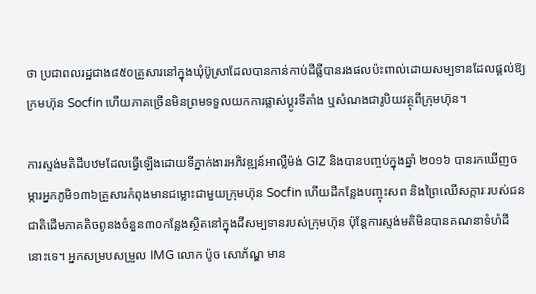ថា ប្រជាពលរដ្ឋជាង៨៥០គ្រួសារនៅក្នុងឃុំប៊ូស្រាដែលបានកាន់កាប់ដីធ្លីបានរងផលប៉ះពាល់ដោយសម្បទានដែលផ្តល់ឱ្យក្រមហ៊ុន Socfin ហើយភាគច្រើនមិនព្រមទទួលយកការផ្លាស់ប្តូរទីតាំង ឬសំណងជារូបិយវត្ថុពីក្រុមហ៊ុន។

ការស្ទង់មតិដីបឋមដែលធ្វើឡើងដោយទីភ្នាក់ងារអភិវឌ្ឍន៍អាល្លឺម៉ង់ GIZ និងបានបញ្ចប់ក្នុងឆ្នាំ ២០១៦ បានរកឃើញចម្ការអ្នកភូមិ១៣៦គ្រួសារកំពុងមានជម្លោះជាមួយក្រុមហ៊ុន Socfin ហើយដីកន្លែងបញ្ចុះសព និងព្រៃឈើសក្ការៈរបស់ជនជាតិដើមភាគតិចពូនងចំនួន៣០កន្លែងស្ថិតនៅក្នុងដីសម្បទានរបស់ក្រុមហ៊ុន ប៉ុន្តែការស្ទង់មតិមិនបានគណនាទំហំដីនោះទេ។ អ្នកសម្របសម្រួល IMG លោក ប៉ូច សោភ័ណ្ឌ មាន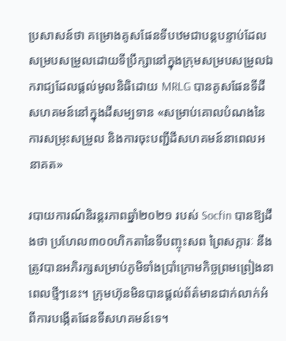ប្រសាសន៍ថា គម្រោងគូសផែនទីបឋមជាបន្តបន្ទាប់ដែលសម្របសម្រួលដោយទីប្រឹក្សានៅក្នុងក្រុមសម្របសម្រួលឯករាជ្យដែលផ្តល់មូលនិធិដោយ MRLG បានគូសផែនទីដីសហគមន៍នៅក្នុងដីសម្បទាន «សម្រាប់គោលបំណងនៃការសម្រុះសម្រួល និងការចុះបញ្ជីដីសហគមន៍នាពេលអនាគត»

របាយការណ៍និរន្តរភាពឆ្នាំ២០២១ របស់ Socfin បានឱ្យដឹងថា ប្រហែល៣០០ហិកតានៃទីបញ្ចុះសព ព្រៃសក្ការៈ នឹងត្រូវបានអភិរក្សសម្រាប់ភូមិទាំងប្រាំក្រោមកិច្ចព្រមព្រៀងនាពេលថ្មីៗនេះ។ ក្រុមហ៊ុនមិនបានផ្តល់ព័ត៌មានជាក់លាក់អំពីការបង្កើតផែនទីសហគមន៍ទេ។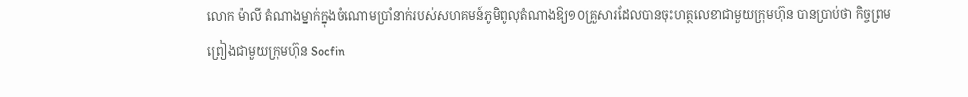លោក ម៉ាលី តំណាងម្នាក់ក្នុងចំណោមប្រាំនាក់របស់សហគមន៍ភូមិពូលុតំណាងឱ្យ១០គ្រួសារដែលបានចុះហត្ថលេខាជាមួយក្រុមហ៊ុន បានប្រាប់ថា កិច្ចព្រមព្រៀងជាមួយក្រុមហ៊ុន Socfin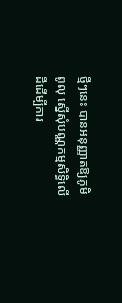ថ្មីៗនេះ បានអនុញ្ញាតឱ្យភូមិពូលុ ស្នើសុំបណ្ណកម្មសិទ្ធិលើដីដើម្បីការ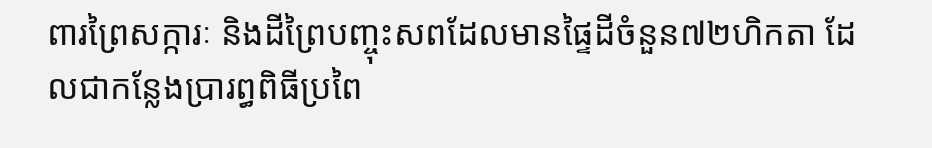ពារព្រៃសក្ការៈ និងដីព្រៃបញ្ចុះសពដែលមានផ្ទៃដីចំនួន៧២ហិកតា ដែលជាកន្លែងប្រារព្ធពិធីប្រពៃ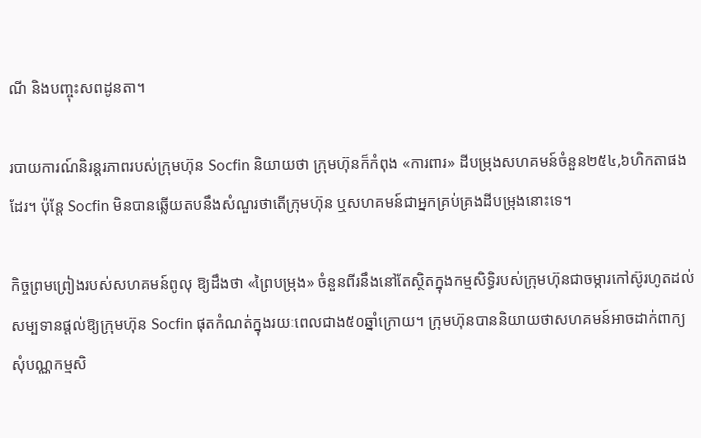ណី និងបញ្ចុះសពដូនតា។

របាយការណ៍និរន្តរភាពរបស់ក្រុមហ៊ុន Socfin និយាយថា ក្រុមហ៊ុនក៏កំពុង «ការពារ» ដីបម្រុងសហគមន៍ចំនួន២៥៤,៦ហិកតាផងដែរ។ ប៉ុន្តែ Socfin មិនបានឆ្លើយតបនឹងសំណួរថាតើក្រុមហ៊ុន ឬសហគមន៍ជាអ្នកគ្រប់គ្រងដីបម្រុងនោះទេ។

កិច្ចព្រមព្រៀងរបស់សហគមន៍ពូលុ ឱ្យដឹងថា «ព្រៃបម្រុង» ចំនួនពីរនឹងនៅតែស្ថិតក្នុងកម្មសិទ្ធិរបស់ក្រុមហ៊ុនជាចម្ការកៅស៊ូរហូតដល់សម្បទានផ្តល់ឱ្យក្រុមហ៊ុន Socfin ផុតកំណត់ក្នុងរយៈពេលជាង៥០ឆ្នាំក្រោយ។ ក្រុមហ៊ុនបាននិយាយថាសហគមន៍អាចដាក់ពាក្យសុំបណ្ណកម្មសិ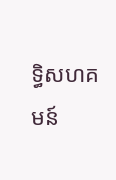ទ្ធិសហគមន៍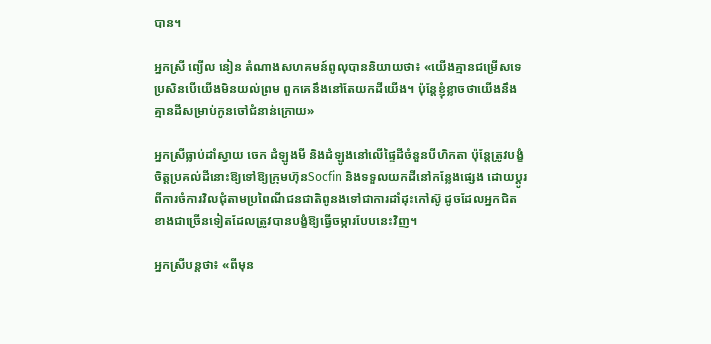បាន។

អ្នកស្រី ព្យើល នៀន តំណាងសហគមន៍ពូលុបាននិយាយថា៖ «យើងគ្មានជម្រើសទេ ប្រសិនបើយើងមិនយល់ព្រម ពួកគេនឹងនៅតែយកដីយើង។ ប៉ុន្តែខ្ញុំខ្លាចថាយើងនឹងគ្មានដីសម្រាប់កូនចៅជំនាន់ក្រោយ»

អ្នកស្រីធ្លាប់ដាំស្វាយ ចេក ដំឡូងមី និងដំឡូងនៅលើផ្ទៃដីចំនួនបីហិកតា ប៉ុន្តែត្រូវបង្ខំចិត្តប្រគល់ដីនោះឱ្យទៅឱ្យក្រុមហ៊ុនSocfin និងទទួលយកដីនៅកន្លែងផ្សេង ដោយប្តូរពីការចំការវិលជុំតាមប្រពៃណីជនជាតិពូនងទៅជាការដាំដុះកៅស៊ូ ដូចដែលអ្នកជិតខាងជាច្រើនទៀតដែលត្រូវបានបង្ខំឱ្យធ្វើចម្ការបែបនេះវិញ។

អ្នកស្រីបន្តថា៖ «ពីមុន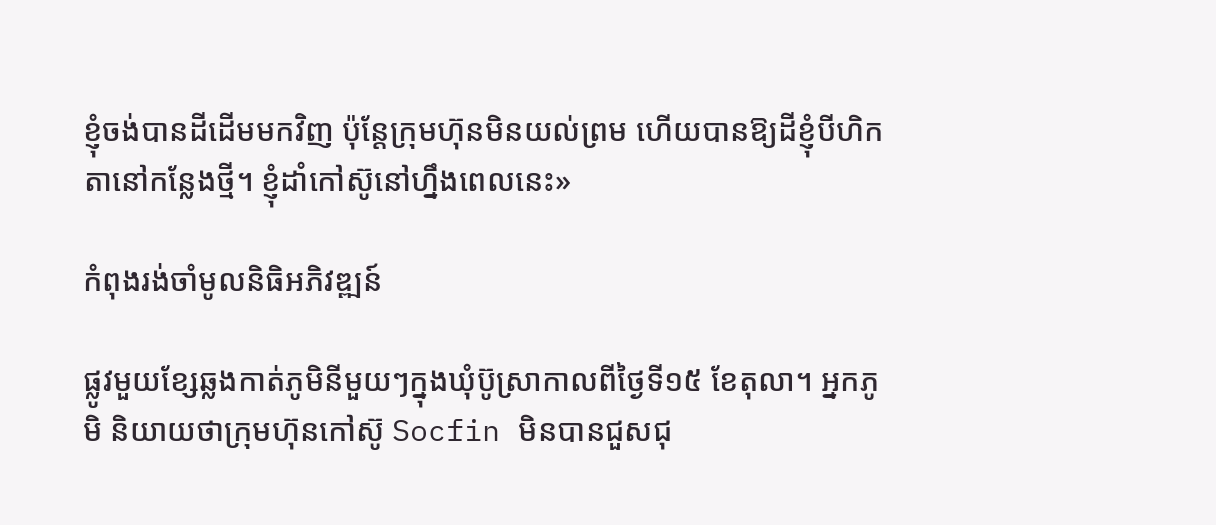ខ្ញុំចង់បានដីដើមមកវិញ ប៉ុន្តែក្រុមហ៊ុនមិនយល់ព្រម ហើយបានឱ្យដីខ្ញុំបីហិកតានៅកន្លែងថ្មី។ ខ្ញុំដាំកៅស៊ូនៅហ្នឹងពេលនេះ»

កំពុងរង់ចាំមូលនិធិអភិវឌ្ឍន៍

ផ្លូវមួយខ្សែឆ្លងកាត់ភូមិនីមួយៗក្នុងឃុំប៊ូស្រាកាលពីថ្ងៃទី១៥ ខែតុលា។ អ្នកភូមិ និយាយថាក្រុមហ៊ុនកៅស៊ូ Socfin មិនបានជួសជុ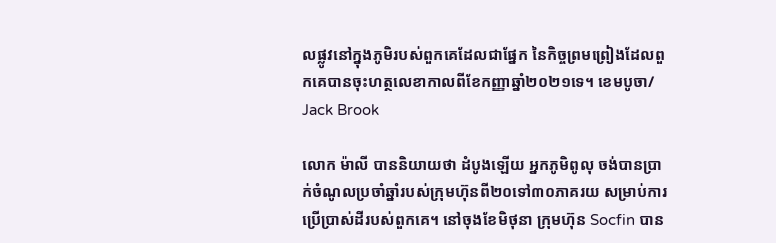លផ្លូវនៅក្នុងភូមិរបស់ពួកគេដែលជាផ្នែក នៃកិច្ចព្រមព្រៀងដែលពួកគេបានចុះហត្ថលេខាកាលពីខែកញ្ញាឆ្នាំ២០២១ទេ។ ខេមបូចា/ Jack Brook

លោក ម៉ាលី បាននិយាយថា ដំបូងឡើយ អ្នកភូមិពូលុ ចង់បានប្រាក់ចំណូលប្រចាំឆ្នាំរបស់ក្រុមហ៊ុនពី២០ទៅ៣០ភាគរយ សម្រាប់ការប្រើប្រាស់ដីរបស់ពួកគេ។ នៅចុងខែមិថុនា ក្រុមហ៊ុន Socfin បាន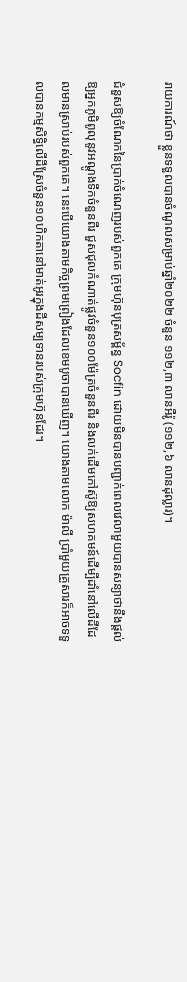រាយការណ៍ថា ខ្លួនទទួលបានចំណូលសម្រាប់ឆ្នាំ២០២២ ចំនួន ១១២,៣ លានអឺរ៉ូ (១១២,៦ លានដុល្លារ)។

ជំនួសឱ្យចំណែកនៃប្រាក់ចំណេញរបស់ពួកគេ ក្រុមហ៊ុនបុត្រសម្ព័ន្ធ Socfin ដោយមិនបានបញ្ជាក់ពេលវេលាមួយបានសន្យាថានឹងផ្តល់ឱ្យអ្នកភូមិពូលុនូវអណ្តូងទឹកចំនួនពីរ ជួសជុលកំណាត់ផ្លូវចំនួន១០០ម៉ែត្រចំនួនពីរ និងលក់ដើមកៅស៊ូឱ្យសហគមន៍ដើម្បីដាំនៅលើដីដែលមានស្រាប់របស់ពួកគេ។ នេះបើយោងតាមកិច្ចព្រមព្រៀងដែលខេមបូចាបានឃើញ។ យោងតាមលោក ម៉ាលី ប្រាំមួយគ្រួសារក៏អាចទទួលបានកម្មសិទ្ធិលើដីស្រែចំនួន១០ហិកតានៅមាត់អូរក្នុងដីសម្បទានរបស់ក្រុមហ៊ុនដែរ។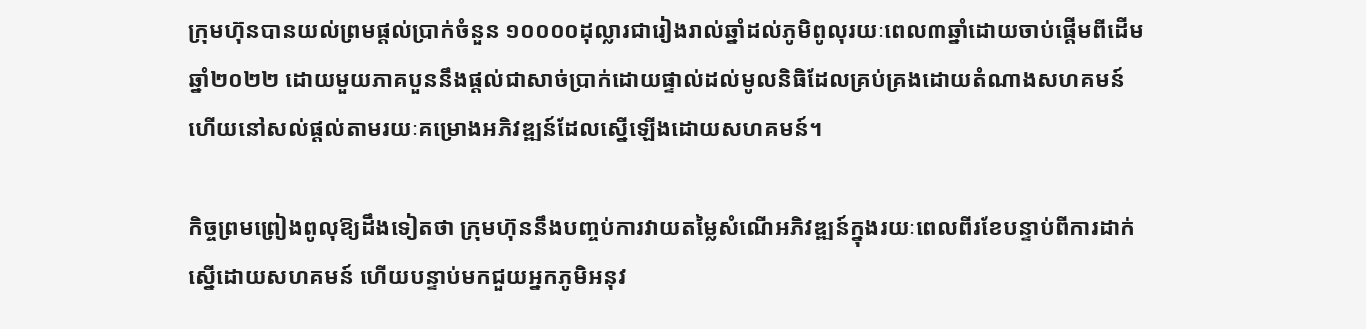ក្រុមហ៊ុនបានយល់ព្រមផ្តល់ប្រាក់ចំនួន ១០០០០ដុល្លារជារៀងរាល់ឆ្នាំដល់ភូមិពូលុរយៈពេល៣ឆ្នាំដោយចាប់ផ្តើមពីដើមឆ្នាំ២០២២ ដោយមួយភាគបួននឹងផ្តល់ជាសាច់ប្រាក់ដោយផ្ទាល់ដល់មូលនិធិដែលគ្រប់គ្រងដោយតំណាងសហគមន៍ ហើយនៅសល់ផ្តល់តាមរយៈគម្រោងអភិវឌ្ឍន៍ដែលស្នើឡើងដោយសហគមន៍។

កិច្ចព្រមព្រៀងពូលុឱ្យដឹងទៀតថា ក្រុមហ៊ុននឹងបញ្ចប់ការវាយតម្លៃសំណើអភិវឌ្ឍន៍ក្នុងរយៈពេលពីរខែបន្ទាប់ពីការដាក់ស្នើដោយសហគមន៍ ហើយបន្ទាប់មកជួយអ្នកភូមិអនុវ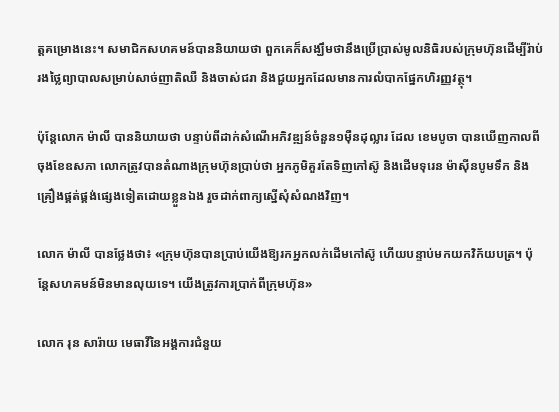ត្តគម្រោងនេះ។ សមាជិកសហគមន៍បាននិយាយថា ពួកគេក៏សង្ឃឹមថានឹងប្រើប្រាស់មូលនិធិរបស់ក្រុមហ៊ុនដើម្បីរ៉ាប់រងថ្លៃព្យាបាលសម្រាប់សាច់ញាតិឈឺ និងចាស់ជរា និងជួយអ្នកដែលមានការលំបាកផ្នែកហិរញ្ញវត្ថុ។

ប៉ុន្តែលោក ម៉ាលី បាននិយាយថា បន្ទាប់ពីដាក់សំណើអភិវឌ្ឍន៍ចំនួន១ម៉ឺនដុល្លារ ដែល ខេមបូចា បានឃើញកាលពីចុងខែឧសភា លោកត្រូវបានតំណាងក្រុមហ៊ុនប្រាប់ថា អ្នកភូមិគួរតែទិញកៅស៊ូ និងដើមទុរេន ម៉ាស៊ីនបូមទឹក និងគ្រឿងផ្គត់ផ្គង់ផ្សេងទៀតដោយខ្លួនឯង រួចដាក់ពាក្យស្នើសុំសំណងវិញ។

លោក ម៉ាលី បានថ្លែងថា៖ «ក្រុមហ៊ុនបានប្រាប់យើងឱ្យរកអ្នកលក់ដើមកៅស៊ូ ហើយបន្ទាប់មកយកវិក័យបត្រ។ ប៉ុន្តែសហគមន៍មិនមានលុយទេ។ យើងត្រូវការប្រាក់ពីក្រុមហ៊ុន»

លោក រុន សារ៉ាយ មេធាវីនៃអង្គការជំនួយ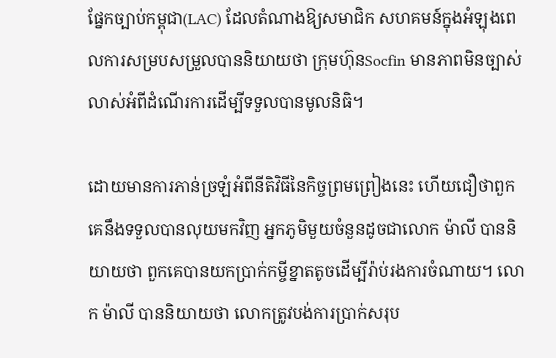ផ្នែកច្បាប់កម្ពុជា(LAC) ដែលតំណាងឱ្យសមាជិក សហគមន៍ក្នុងអំឡុងពេលការសម្របសម្រួលបាននិយាយថា ក្រុមហ៊ុនSocfin មានភាពមិនច្បាស់លាស់អំពីដំណើរការដើម្បីទទួលបានមូលនិធិ។

ដោយមានការភាន់ច្រឡំអំពីនីតិវិធីនៃកិច្ចព្រមព្រៀងនេះ ហើយជឿថាពួកគេនឹងទទួលបានលុយមកវិញ អ្នកភូមិមួយចំនួនដូចជាលោក ម៉ាលី បាននិយាយថា ពួកគេបានយកប្រាក់កម្ចីខ្នាតតូចដើម្បីរ៉ាប់រងការចំណាយ។ លោក ម៉ាលី បាននិយាយថា លោកត្រូវបង់ការប្រាក់សរុប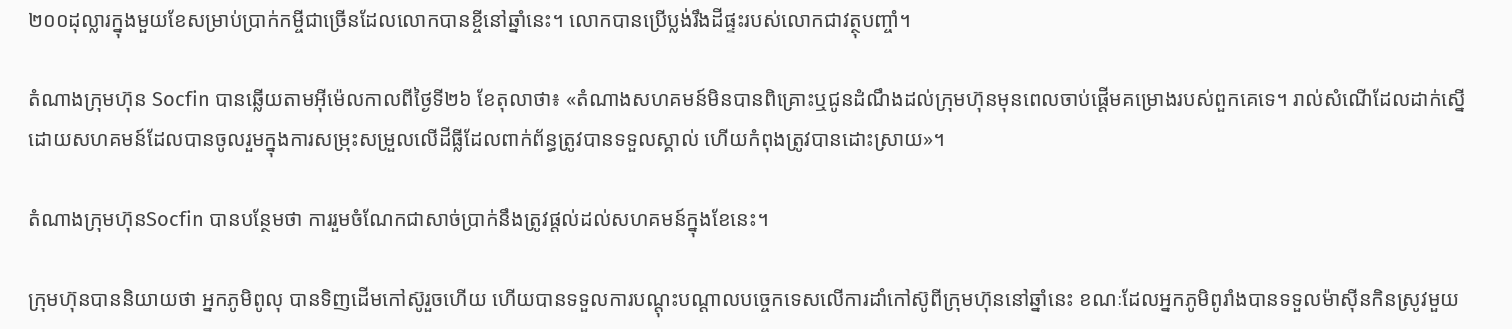២០០ដុល្លារក្នុងមួយខែសម្រាប់ប្រាក់កម្ចីជាច្រើនដែលលោកបានខ្ចីនៅឆ្នាំនេះ។ លោកបានប្រើប្លង់រឹងដីផ្ទះរបស់លោកជាវត្ថុបញ្ចាំ។

តំណាងក្រុមហ៊ុន Socfin បានឆ្លើយតាមអ៊ីម៉េលកាលពីថ្ងៃទី២៦ ខែតុលាថា៖ «តំណាងសហគមន៍មិនបានពិគ្រោះឬជូនដំណឹងដល់ក្រុមហ៊ុនមុនពេលចាប់ផ្តើមគម្រោងរបស់ពួកគេទេ។ រាល់សំណើដែលដាក់ស្នើដោយសហគមន៍ដែលបានចូលរួមក្នុងការសម្រុះសម្រួលលើដីធ្លីដែលពាក់ព័ន្ធត្រូវបានទទួលស្គាល់ ហើយកំពុងត្រូវបានដោះស្រាយ»។

តំណាងក្រុមហ៊ុនSocfin បានបន្ថែមថា ការរួមចំណែកជាសាច់ប្រាក់នឹងត្រូវផ្តល់ដល់សហគមន៍ក្នុងខែនេះ។

ក្រុមហ៊ុនបាននិយាយថា អ្នកភូមិពូលុ បានទិញដើមកៅស៊ូរួចហើយ ហើយបានទទួលការបណ្តុះបណ្តាលបច្ចេកទេសលើការដាំកៅស៊ូពីក្រុមហ៊ុននៅឆ្នាំនេះ ខណៈដែលអ្នកភូមិពូរាំងបានទទួលម៉ាស៊ីនកិនស្រូវមួយ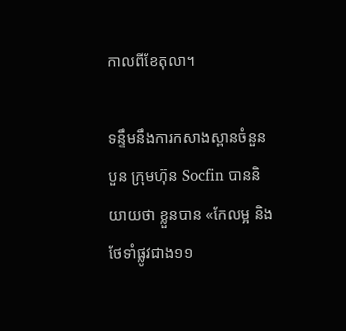កាលពីខែតុលា។

ទន្ទឹមនឹងការកសាងស្ពានចំនួនបួន ក្រុមហ៊ុន Socfin បាននិយាយថា ខ្លួនបាន «កែលម្អ និងថែទាំផ្លូវជាង១១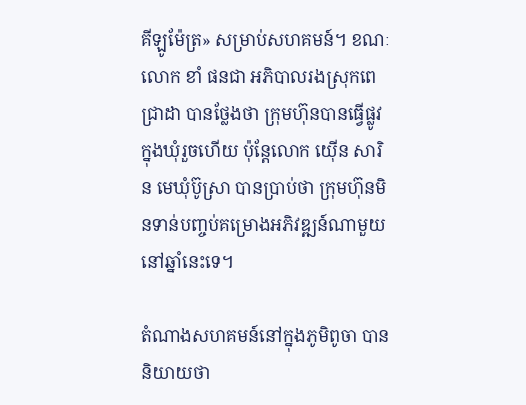គីឡូម៉ែត្រ» សម្រាប់សហគមន៍។ ខណៈលោក ខាំ ផនជា អភិបាលរងស្រុកពេជ្រាដា បានថ្លែងថា ក្រុមហ៊ុនបានធ្វើផ្លូវក្នុងឃុំរួចហើយ ប៉ុន្តែលោក យ៉ើន សារិន មេឃុំប៊ូស្រា បានប្រាប់ថា ក្រុមហ៊ុនមិនទាន់បញ្ចប់គម្រោងអភិវឌ្ឍន៍ណាមួយនៅឆ្នាំនេះទេ។

តំណាងសហគមន៍នៅក្នុងភូមិពូចា បាននិយាយថា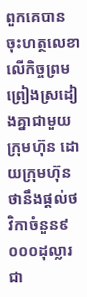ពួកគេបានចុះហត្ថលេខាលើកិច្ចព្រមព្រៀងស្រដៀងគ្នាជាមួយក្រុមហ៊ុន ដោយក្រុមហ៊ុនថានឹងផ្តល់ថវិកាចំនួន៩ ០០០ដុល្លារជា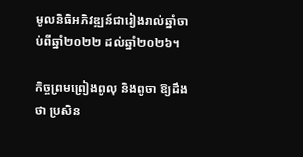មូលនិធិអភិវឌ្ឍន៍ជារៀងរាល់ឆ្នាំចាប់ពីឆ្នាំ២០២២ ដល់ឆ្នាំ២០២៦។

កិច្ចព្រមព្រៀងពូលុ និងពូចា ឱ្យដឹងថា ប្រសិន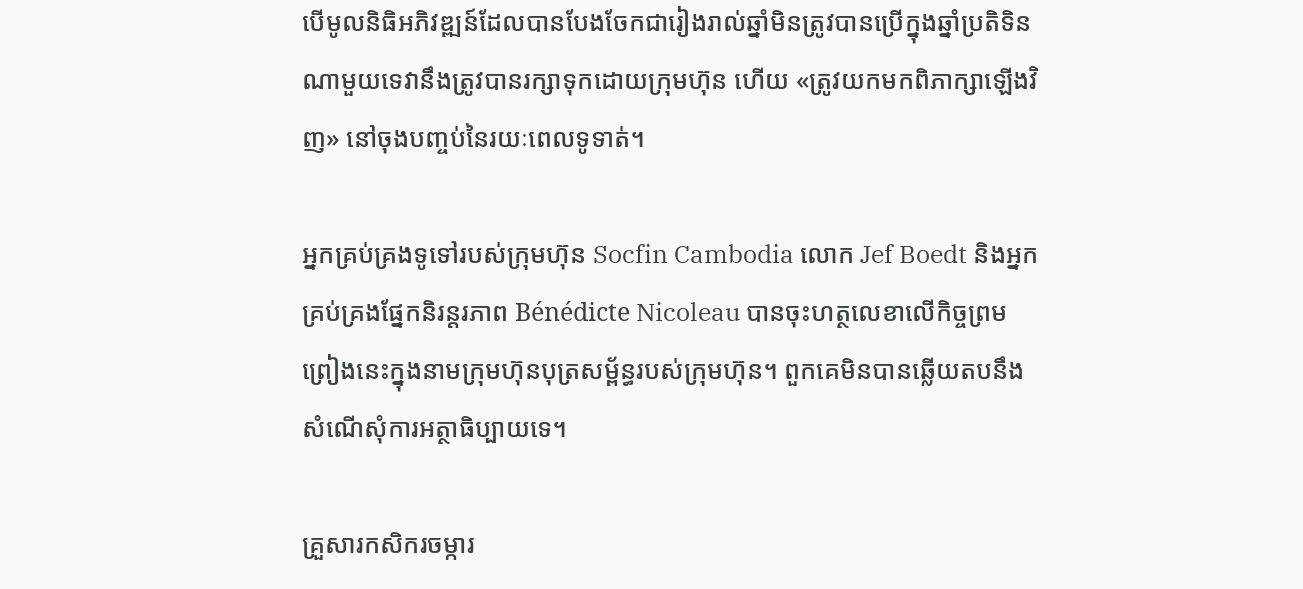បើមូលនិធិអភិវឌ្ឍន៍ដែលបានបែងចែកជារៀងរាល់ឆ្នាំមិនត្រូវបានប្រើក្នុងឆ្នាំប្រតិទិនណាមួយទេវានឹងត្រូវបានរក្សាទុកដោយក្រុមហ៊ុន ហើយ «ត្រូវយកមកពិភាក្សាឡើងវិញ» នៅចុងបញ្ចប់នៃរយៈពេលទូទាត់។

អ្នកគ្រប់គ្រងទូទៅរបស់ក្រុមហ៊ុន Socfin Cambodia លោក Jef Boedt និងអ្នកគ្រប់គ្រងផ្នែកនិរន្តរភាព Bénédicte Nicoleau បានចុះហត្ថលេខាលើកិច្ចព្រមព្រៀងនេះក្នុងនាមក្រុមហ៊ុនបុត្រសម្ព័ន្ធរបស់ក្រុមហ៊ុន។ ពួកគេមិនបានឆ្លើយតបនឹងសំណើសុំការអត្ថាធិប្បាយទេ។

គ្រួសារកសិករចម្ការ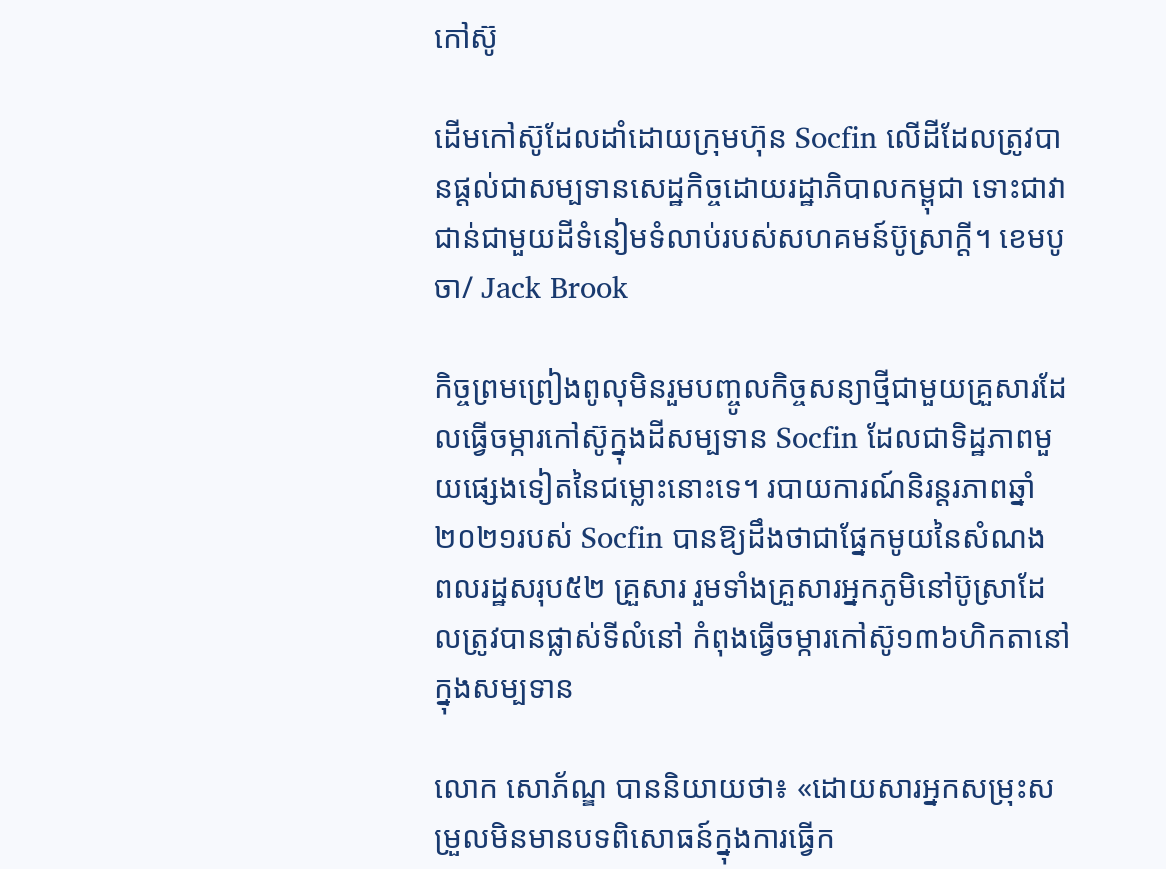កៅស៊ូ

ដើមកៅស៊ូដែលដាំដោយក្រុមហ៊ុន Socfin លើដីដែលត្រូវបានផ្តល់ជាសម្បទានសេដ្ឋកិច្ចដោយរដ្ឋាភិបាលកម្ពុជា ទោះជាវាជាន់ជាមួយដីទំនៀមទំលាប់របស់សហគមន៍ប៊ូស្រាក្តី។ ខេមបូចា/ Jack Brook

កិច្ចព្រមព្រៀងពូលុមិនរួមបញ្ចូលកិច្ចសន្យាថ្មីជាមួយគ្រួសារដែលធ្វើចម្ការកៅស៊ូក្នុងដីសម្បទាន Socfin ដែលជាទិដ្ឋភាពមួយផ្សេងទៀតនៃជម្លោះនោះទេ។ របាយការណ៍និរន្តរភាពឆ្នាំ ២០២១របស់ Socfin បានឱ្យដឹងថាជាផ្នែកមូយនៃសំណង ពលរដ្ឋសរុប៥២ គ្រួសារ រួមទាំងគ្រួសារអ្នកភូមិនៅប៊ូស្រាដែលត្រូវបានផ្លាស់ទីលំនៅ កំពុងធ្វើចម្ការកៅស៊ូ១៣៦ហិកតានៅក្នុងសម្បទាន

លោក សោភ័ណ្ឌ បាននិយាយថា៖ «ដោយសារអ្នកសម្រុះសម្រួលមិនមានបទពិសោធន៍ក្នុងការធ្វើក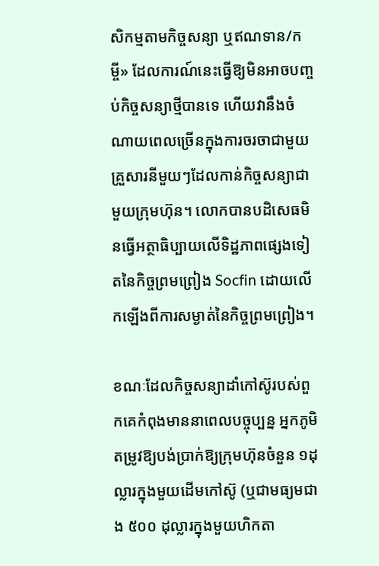សិកម្មតាមកិច្ចសន្យា ឬឥណទាន/កម្ចី» ដែលការណ៍នេះធ្វើឱ្យមិនអាចបញ្ចប់កិច្ចសន្យាថ្មីបានទេ ហើយវានឹងចំណាយពេលច្រើនក្នុងការចរចាជាមួយគ្រួសារនីមួយៗដែលកាន់កិច្ចសន្យាជាមួយក្រុមហ៊ុន។ លោកបានបដិសេធមិនធ្វើអត្ថាធិប្បាយលើទិដ្ឋភាពផ្សេងទៀតនៃកិច្ចព្រមព្រៀង Socfin ដោយលើកឡើងពីការសម្ងាត់នៃកិច្ចព្រមព្រៀង។

ខណៈដែលកិច្ចសន្យាដាំកៅស៊ូរបស់ពួកគេកំពុងមាននាពេលបច្ចុប្បន្ន អ្នកភូមិតម្រូវឱ្យបង់ប្រាក់ឱ្យក្រុមហ៊ុនចំនួន ១ដុល្លារក្នុងមួយដើមកៅស៊ូ (ឬជាមធ្យមជាង ៥០០ ដុល្លារក្នុងមួយហិកតា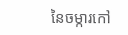នៃចម្ការកៅ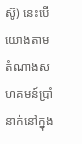ស៊ូ) នេះបើយោងតាមតំណាងសហគមន៍ប្រាំនាក់នៅក្នុង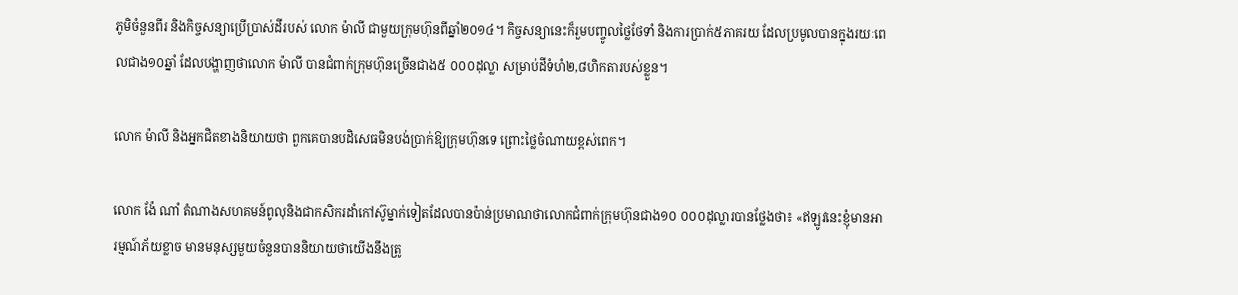ភូមិចំនួនពីរ និងកិច្ចសន្យាប្រើប្រាស់ដីរបស់ លោក ម៉ាលី ជាមួយក្រុមហ៊ុនពីឆ្នាំ២០១៤។ កិច្ចសន្យានេះក៏រួមបញ្ចូលថ្លៃថែទាំ និងការប្រាក់៥ភាគរយ ដែលប្រមូលបានក្នុងរយៈពេលជាង១០ឆ្នាំ ដែលបង្ហាញថាលោក ម៉ាលី បានជំពាក់ក្រុមហ៊ុនច្រើនជាង៥ ០០០ដុល្លា សម្រាប់ដីទំហំ២,៨ហិកតារបស់ខ្លួន។

លោក ម៉ាលី និងអ្នកជិតខាងនិយាយថា ពួកគេបានបដិសេធមិនបង់ប្រាក់ឱ្យក្រុមហ៊ុនទេ ព្រោះថ្លៃចំណាយខ្ពស់ពេក។

លោក ង៉ែ ណាំ តំណាងសហគមន៍ពូលុនិងជាកសិករដាំកៅស៊ូម្នាក់ទៀតដែលបានប៉ាន់ប្រមាណថាលោកជំពាក់ក្រុមហ៊ុនជាង១០ ០០០ដុល្លារបានថ្លែងថា៖ «ឥឡូវនេះខ្ញុំមានអារម្មណ៍ភ័យខ្លាច មានមនុស្សមួយចំនួនបាននិយាយថាយើងនឹងត្រូ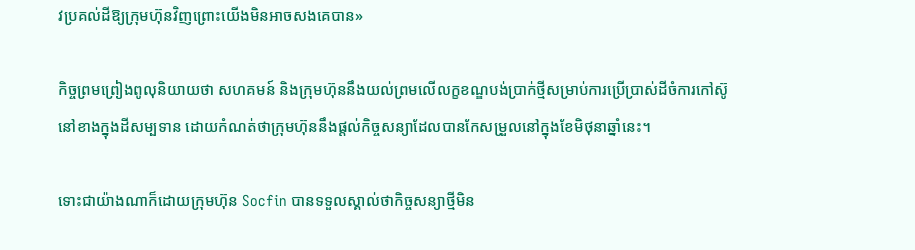វប្រគល់ដីឱ្យក្រុមហ៊ុនវិញព្រោះយើងមិនអាចសងគេបាន»

កិច្ចព្រមព្រៀងពូលុនិយាយថា សហគមន៍ និងក្រុមហ៊ុននឹងយល់ព្រមលើលក្ខខណ្ឌបង់ប្រាក់ថ្មីសម្រាប់ការប្រើប្រាស់ដីចំការកៅស៊ូនៅខាងក្នុងដីសម្បទាន ដោយកំណត់ថាក្រុមហ៊ុននឹងផ្តល់កិច្ចសន្យាដែលបានកែសម្រួលនៅក្នុងខែមិថុនាឆ្នាំនេះ។

ទោះជាយ៉ាងណាក៏ដោយក្រុមហ៊ុន Socfin បានទទួលស្គាល់ថាកិច្ចសន្យាថ្មីមិន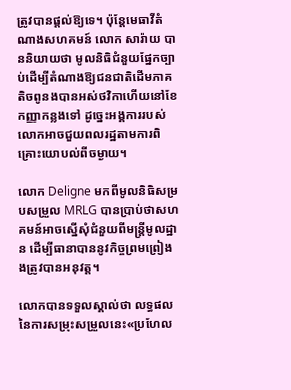ត្រូវបានផ្តល់ឱ្យទេ។ ប៉ុន្តែមេធាវីតំណាងសហគមន៍ លោក សារ៉ាយ បាននិយាយថា មូលនិធិជំនួយផ្នែកច្បាប់ដើម្បីតំណាងឱ្យជនជាតិដើមភាគតិចពូនងបានអស់ថវិកាហើយនៅខែកញ្ញាកន្លងទៅ ដូច្នេះអង្គការរបស់លោកអាចជួយពលរដ្ឋតាមការពិគ្រោះយោបល់ពីចម្ងាយ។

លោក Deligne មកពីមូលនិធិសម្របសម្រួល MRLG បានប្រាប់ថាសហគមន៍អាចស្នើសុំជំនួយពីមន្ត្រីមូលដ្ឋាន ដើម្បីធានាបាននូវកិច្ចព្រមព្រៀងងត្រូវបានអនុវត្ត។

លោកបានទទួលស្គាល់ថា លទ្ធផលនៃការសម្រុះសម្រួលនេះ«ប្រហែល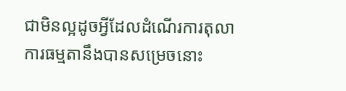ជាមិនល្អដូចអ្វីដែលដំណើរការតុលាការធម្មតានឹងបានសម្រេចនោះ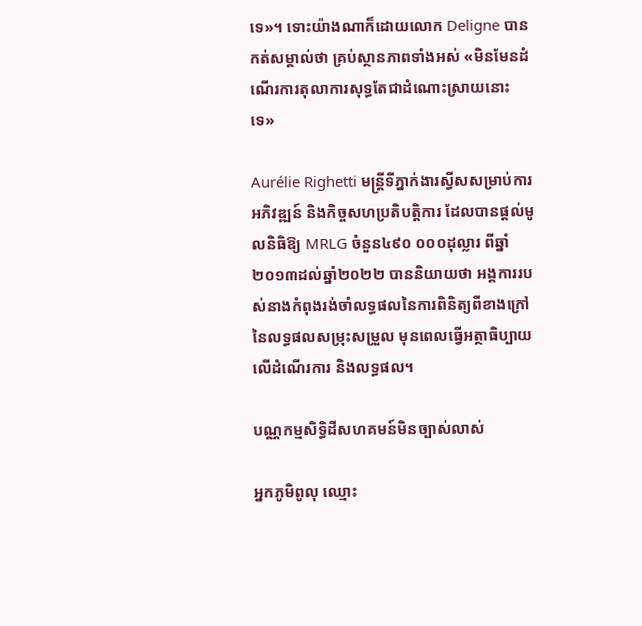ទេ»។ ទោះយ៉ាងណាក៏ដោយលោក Deligne បានកត់សម្គាល់ថា គ្រប់ស្ថានភាពទាំងអស់ «មិនមែនដំណើរការតុលាការសុទ្ធតែជាដំណោះស្រាយនោះទេ»

Aurélie Righetti មន្រ្តីទីភ្នាក់ងារស្វីសសម្រាប់ការអភិវឌ្ឍន៍ និងកិច្ចសហប្រតិបត្តិការ ដែលបានផ្តល់មូលនិធិឱ្យ MRLG ចំនួន៤៩០ ០០០ដុល្លារ ពីឆ្នាំ២០១៣ដល់ឆ្នាំ២០២២ បាននិយាយថា អង្គការរបស់នាងកំពុងរង់ចាំលទ្ធផលនៃការពិនិត្យពីខាងក្រៅនៃលទ្ធផលសម្រុះសម្រួល មុនពេលធ្វើអត្ថាធិប្បាយលើដំណើរការ និងលទ្ធផល។

បណ្ណកម្មសិទ្ធិដីសហគមន៍មិនច្បាស់លាស់

អ្នកភូមិពូលុ ឈ្មោះ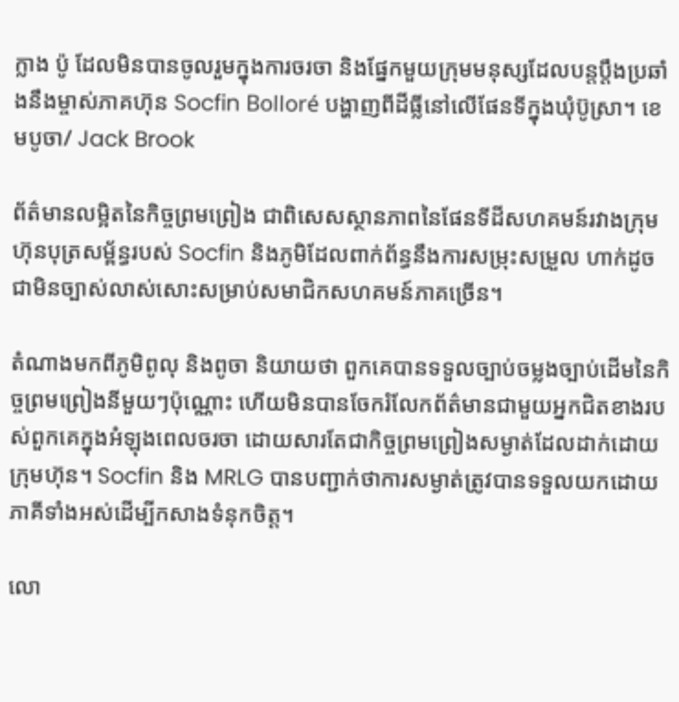ក្លាង ប៉ូ ដែលមិនបានចូលរួមក្នុងការចរចា និងផ្នែកមួយក្រុមមនុស្សដែលបន្តប្តឹងប្រឆាំងនឹងម្ចាស់ភាគហ៊ុន Socfin Bolloré បង្ហាញពីដីធ្លីនៅលើផែនទីក្នុងឃុំប៊ូស្រា។ ខេមបូចា/ Jack Brook

ព័ត៌មានលម្អិតនៃកិច្ចព្រមព្រៀង ជាពិសេសស្ថានភាពនៃផែនទីដីសហគមន៍រវាងក្រុមហ៊ុនបុត្រសម្ព័ន្ធរបស់ Socfin និងភូមិដែលពាក់ព័ន្ធនឹងការសម្រុះសម្រួល ហាក់ដូចជាមិនច្បាស់លាស់សោះសម្រាប់សមាជិកសហគមន៍ភាគច្រើន។

តំណាងមកពីភូមិពូលុ និងពូចា និយាយថា ពួកគេបានទទួលច្បាប់ចម្លងច្បាប់ដើមនៃកិច្ចព្រមព្រៀងនីមួយៗប៉ុណ្ណោះ ហើយមិនបានចែករំលែកព័ត៌មានជាមួយអ្នកជិតខាងរបស់ពួកគេក្នុងអំឡុងពេលចរចា ដោយសារតែជាកិច្ចព្រមព្រៀងសម្ងាត់ដែលដាក់ដោយក្រុមហ៊ុន។ Socfin និង MRLG បានបញ្ជាក់ថាការសម្ងាត់ត្រូវបានទទួលយកដោយភាគីទាំងអស់ដើម្បីកសាងទំនុកចិត្ត។

លោ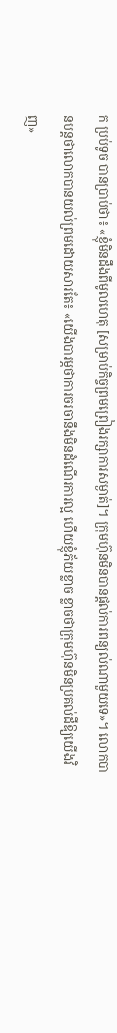ក ប្រប់ទូច បានប្រាប់ថា៖ «ខ្ញុំមិនដឹងពីមូលហេតុ [សម្រាប់កិច្ចព្រមព្រៀងរក្សាការសម្ងាត់]។ ក្រុមហ៊ុនមិនបានផ្តល់ការពន្យល់ណាមួយទេ»។ លោកបានបន្តថាលោកបានយល់ព្រមដោយសារតែ៖ «យើងបារម្ភថាការចរចានឹងមិនដំណើរការល្អ ហើយខ្ញុំភ័យខ្លាច ខ្លាចថាក្រុមហ៊ុនមិនប្រគល់ដីឱ្យយើងវិញ»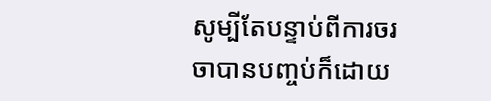សូម្បីតែបន្ទាប់ពីការចរចាបានបញ្ចប់ក៏ដោយ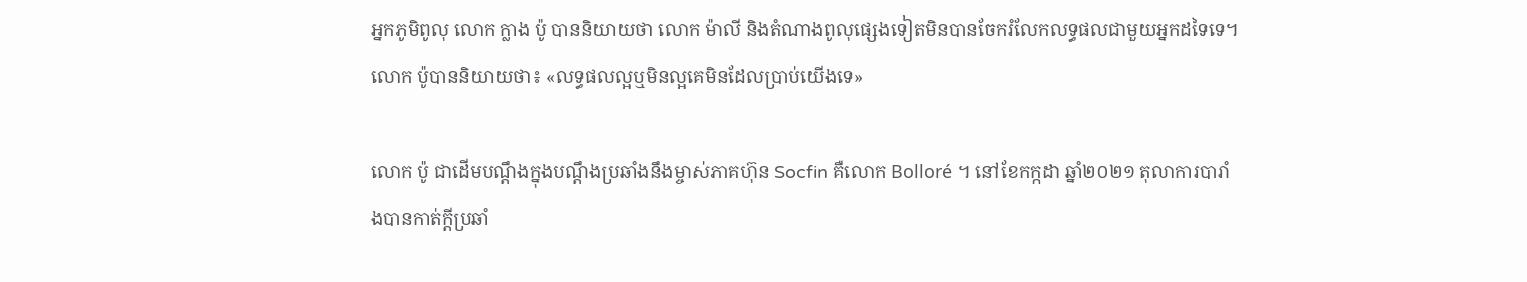អ្នកភូមិពូលុ លោក ក្លាង ប៉ូ បាននិយាយថា លោក ម៉ាលី និងតំណាងពូលុផ្សេងទៀតមិនបានចែករំលែកលទ្ធផលជាមួយអ្នកដទៃទេ។ លោក ប៉ូបាននិយាយថា៖ «លទ្ធផលល្អឬមិនល្អគេមិនដែលប្រាប់យើងទេ»

លោក ប៉ូ ជាដើមបណ្តឹងក្នុងបណ្តឹងប្រឆាំងនឹងម្ចាស់ភាគហ៊ុន Socfin គឺលោក Bolloré ។ នៅខែកក្កដា ឆ្នាំ២០២១ តុលាការបារាំងបានកាត់ក្តីប្រឆាំ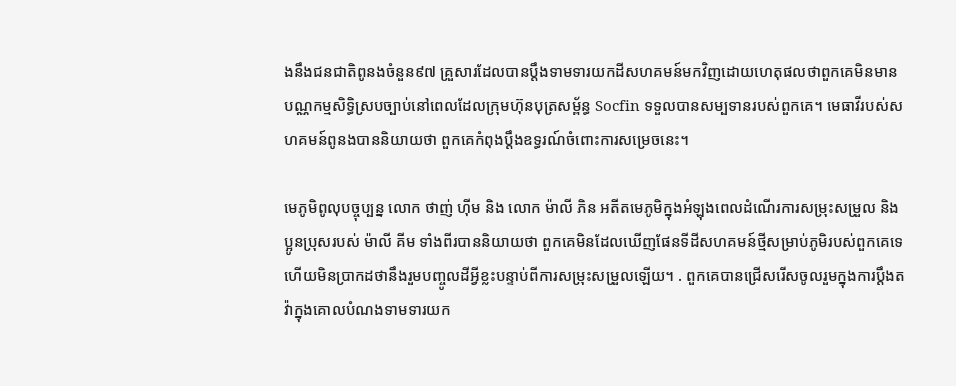ងនឹងជនជាតិពូនងចំនួន៩៧ គ្រួសារដែលបានប្តឹងទាមទារយកដីសហគមន៍មកវិញដោយហេតុផលថាពួកគេមិនមានបណ្ណកម្មសិទ្ធិស្របច្បាប់នៅពេលដែលក្រុមហ៊ុនបុត្រសម្ព័ន្ធ Socfin ទទួលបានសម្បទានរបស់ពួកគេ។ មេធាវីរបស់សហគមន៍ពូនងបាននិយាយថា ពួកគេកំពុងប្តឹងឧទ្ធរណ៍ចំពោះការសម្រេចនេះ។

មេភូមិពូលុបច្ចុប្បន្ន លោក ថាញ់ ហ៊ីម និង លោក ម៉ាលី ភិន អតីតមេភូមិក្នុងអំឡុងពេលដំណើរការសម្រុះសម្រួល និងប្អូនប្រុសរបស់ ម៉ាលី គីម ទាំងពីរបាននិយាយថា ពួកគេមិនដែលឃើញផែនទីដីសហគមន៍ថ្មីសម្រាប់ភូមិរបស់ពួកគេទេ ហើយមិនប្រាកដថានឹងរួមបញ្ចូលដីអ្វីខ្លះបន្ទាប់ពីការសម្រុះសម្រួលឡើយ។ . ពួកគេបានជ្រើសរើសចូលរួមក្នុងការប្ដឹងតវ៉ាក្នុងគោលបំណងទាមទារយក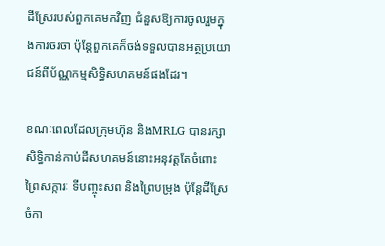ដីស្រែរបស់ពួកគេមកវិញ ជំនួសឱ្យការចូលរួមក្នុងការចរចា ប៉ុន្តែពួកគេក៏ចង់ទទួលបានអត្ថប្រយោជន៍ពីប័ណ្ណកម្មសិទ្ធិសហគមន៍ផងដែរ។

ខណៈពេលដែលក្រុមហ៊ុន និងMRLG បានរក្សាសិទ្ធិកាន់កាប់ដីសហគមន៍នោះអនុវត្តតែចំពោះព្រៃសក្ការៈ ទីបញ្ចុះសព និងព្រៃបម្រុង ប៉ុន្តែដីស្រែចំកា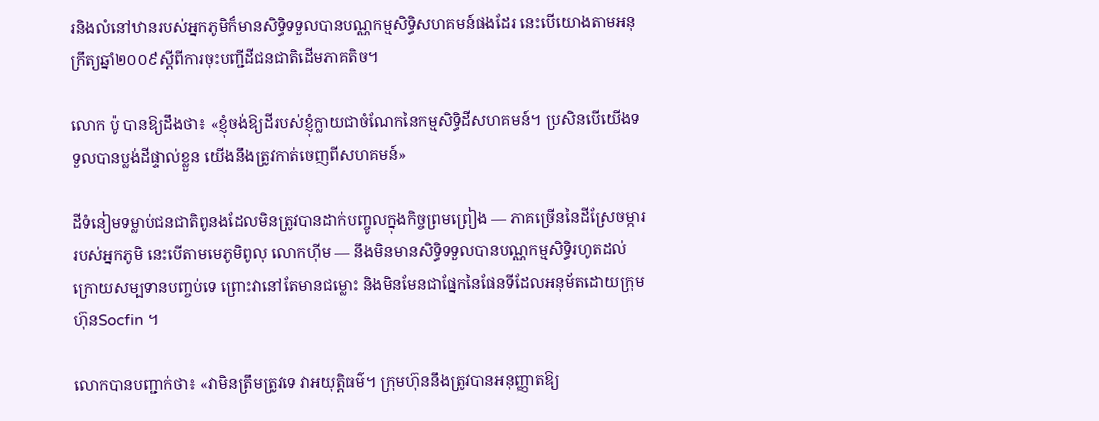រនិងលំនៅឋានរបស់អ្នកភូមិក៏មានសិទ្ធិទទួលបានបណ្ណកម្មសិទ្ធិសហគមន៍ផងដែរ នេះបើយោងតាមអនុក្រឹត្យឆ្នាំ២០០៩ស្តីពីការចុះបញ្ជីដីជនជាតិដើមភាគតិច។

លោក ប៉ូ បានឱ្យដឹងថា៖ «ខ្ញុំចង់ឱ្យដីរបស់ខ្ញុំក្លាយជាចំណែកនៃកម្មសិទ្ធិដីសហគមន៍។ ប្រសិនបើយើងទទួលបានប្លង់ដីផ្ទាល់ខ្លួន យើងនឹងត្រូវកាត់ចេញពីសហគមន៍»

ដីទំនៀមទម្លាប់ជនជាតិពូនងដែលមិនត្រូវបានដាក់បញ្ចូលក្នុងកិច្ចព្រមព្រៀង — ភាគច្រើននៃដីស្រែចម្ការរបស់អ្នកភូមិ នេះបើតាមមេភូមិពូលុ លោកហ៊ីម — នឹងមិនមានសិទ្ធិទទួលបានបណ្ណកម្មសិទ្ធិរហូតដល់ក្រោយសម្បទានបញ្ចប់ទេ ព្រោះវានៅតែមានជម្លោះ និងមិនមែនជាផ្នែកនៃផែនទីដែលអនុម័តដោយក្រុមហ៊ុនSocfin ។

លោកបានបញ្ជាក់ថា៖ «វាមិនត្រឹមត្រូវទេ វាអយុត្តិធម៌។ ក្រុមហ៊ុននឹងត្រូវបានអនុញ្ញាតឱ្យ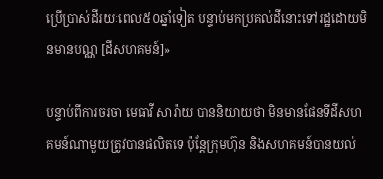ប្រើប្រាស់ដីរយៈពេល៥០ឆ្នាំទៀត បន្ទាប់មកប្រគល់ដីនោះទៅរដ្ឋដោយមិនមានបណ្ណ [ដីសហគមន៍]»

បន្ទាប់ពីការចរចា មេធាវី សារ៉ាយ បាននិយាយថា មិនមានផែនទីដីសហគមន៍ណាមួយត្រូវបានផលិតទេ ប៉ុន្តែក្រុមហ៊ុន និងសហគមន៍បានយល់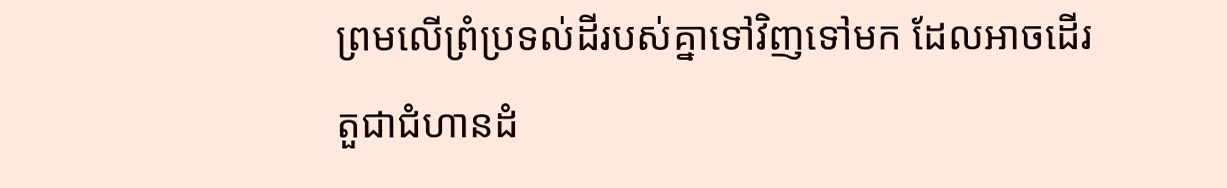ព្រមលើព្រំប្រទល់ដីរបស់គ្នាទៅវិញទៅមក ដែលអាចដើរតួជាជំហានដំ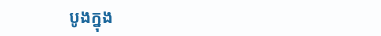បូងក្នុង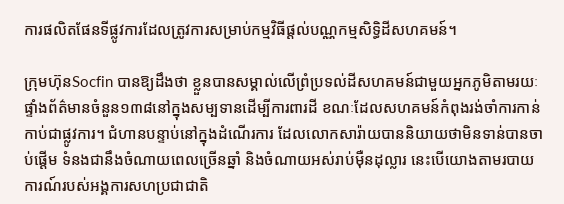ការផលិតផែនទីផ្លូវការដែលត្រូវការសម្រាប់កម្មវិធីផ្តល់បណ្ណកម្មសិទ្ធិដីសហគមន៍។

ក្រុមហ៊ុនSocfin បានឱ្យដឹងថា ខ្លួនបានសម្គាល់លើព្រំប្រទល់ដីសហគមន៍ជាមួយអ្នកភូមិតាមរយៈផ្ទាំងព័ត៌មានចំនួន១៣៨នៅក្នុងសម្បទានដើម្បីការពារដី ខណៈដែលសហគមន៍កំពុងរង់ចាំការកាន់កាប់ជាផ្លូវការ។ ជំហានបន្ទាប់នៅក្នុងដំណើរការ ដែលលោកសារ៉ាយបាននិយាយថាមិនទាន់បានចាប់ផ្តើម ទំនងជានឹងចំណាយពេលច្រើនឆ្នាំ និងចំណាយអស់រាប់ម៉ឺនដុល្លារ នេះបើយោងតាមរបាយការណ៍របស់អង្គការសហប្រជាជាតិ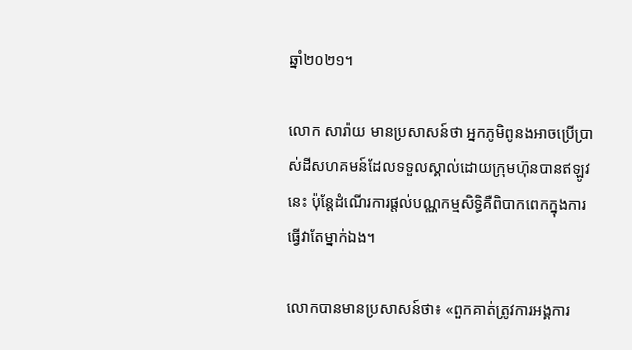ឆ្នាំ២០២១។

លោក សារ៉ាយ មានប្រសាសន៍ថា អ្នកភូមិពូនងអាចប្រើប្រាស់ដីសហគមន៍ដែលទទួលស្គាល់ដោយក្រុមហ៊ុនបានឥឡូវនេះ ប៉ុន្តែដំណើរការផ្តល់បណ្ណកម្មសិទ្ធិគឺពិបាកពេកក្នុងការធ្វើវាតែម្នាក់ឯង។

លោកបានមានប្រសាសន៍ថា៖ «ពួកគាត់ត្រូវការអង្គការ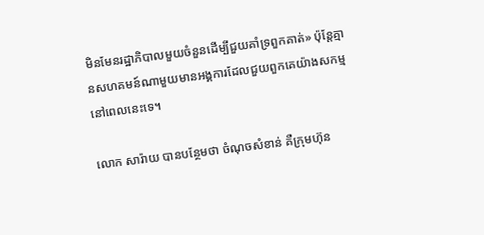មិនមែនរដ្ឋាភិបាលមួយចំនួនដើម្បីជួយគាំទ្រពួកគាត់» ប៉ុន្តែគ្មានសហគមន៍ណាមួយមានអង្គការដែលជួយពួកគេយ៉ាងសកម្មនៅពេលនេះទេ។

លោក សារ៉ាយ បានបន្ថែមថា ចំណុចសំខាន់ គឺក្រុមហ៊ុន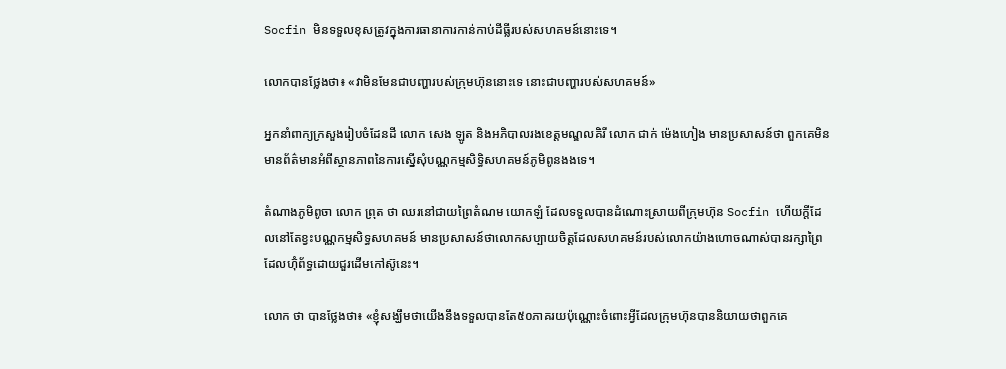Socfin មិនទទួលខុសត្រូវក្នុងការធានាការកាន់កាប់ដីធ្លីរបស់សហគមន៍នោះទេ។

លោកបានថ្លែងថា៖ «វាមិនមែនជាបញ្ហារបស់ក្រុមហ៊ុននោះទេ នោះជាបញ្ហារបស់សហគមន៍»

អ្នកនាំពាក្យក្រសួងរៀបចំដែនដី លោក សេង ឡូត និងអភិបាលរងខេត្តមណ្ឌលគិរី លោក ជាក់ ម៉េងហៀង មានប្រសាសន៍ថា ពួកគេមិនមានព័ត៌មានអំពីស្ថានភាពនៃការស្នើសុំបណ្ណកម្មសិទ្ធិសហគមន៍ភូមិពូនងងទេ។

តំណាងភូមិពូចា លោក ព្រុត ថា ឈរនៅជាយព្រៃតំណម យោកឡំ ដែលទទួលបានដំណោះស្រាយពីក្រុមហ៊ុន Socfin ហើយក្តីដែលនៅតែខ្វះបណ្ណកម្មសិទ្ធសហគមន៍ មានប្រសាសន៍ថាលោកសប្បាយចិត្តដែលសហគមន៍របស់លោកយ៉ាងហោចណាស់បានរក្សាព្រៃដែលហ៊ុំព័ទ្ធដោយជួរដើមកៅស៊ូនេះ។

លោក ថា បានថ្លែងថា៖ «ខ្ញុំសង្ឃឹមថាយើងនឹងទទួលបានតែ៥០ភាគរយប៉ុណ្ណោះចំពោះអ្វីដែលក្រុមហ៊ុនបាននិយាយថាពួកគេ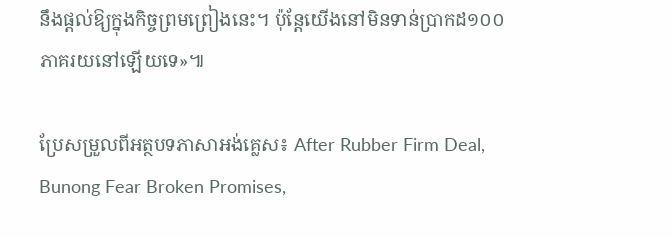នឹងផ្តល់ឱ្យក្នុងកិច្ចព្រមព្រៀងនេះ។ ប៉ុន្តែយើងនៅមិនទាន់ប្រាកដ១០០ភាគរយនៅឡើយទេ»៕

ប្រែសម្រួលពីអត្ថបទភាសាអង់គ្លេស៖ After Rubber Firm Deal, Bunong Fear Broken Promises,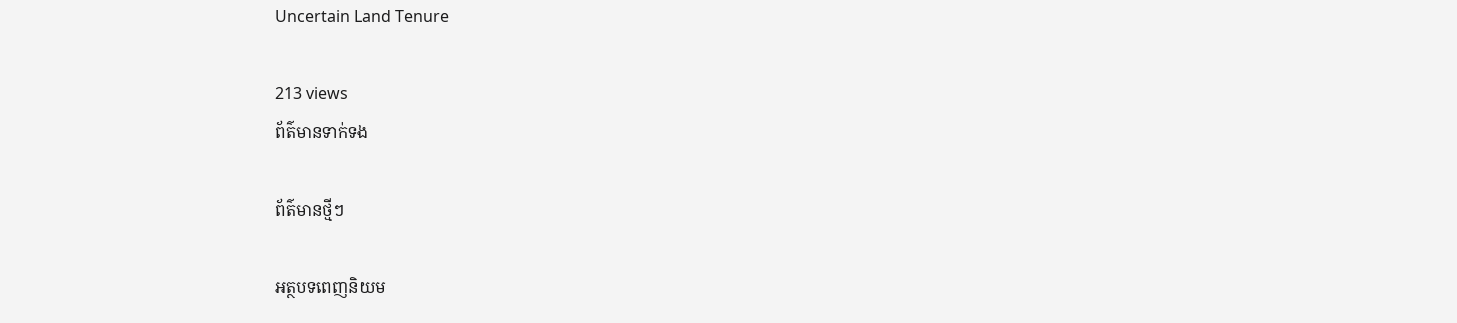Uncertain Land Tenure

213 views
ព័ត៌មានទាក់ទង

ព័ត៌មានថ្មីៗ

អត្ថបទពេញនិយម